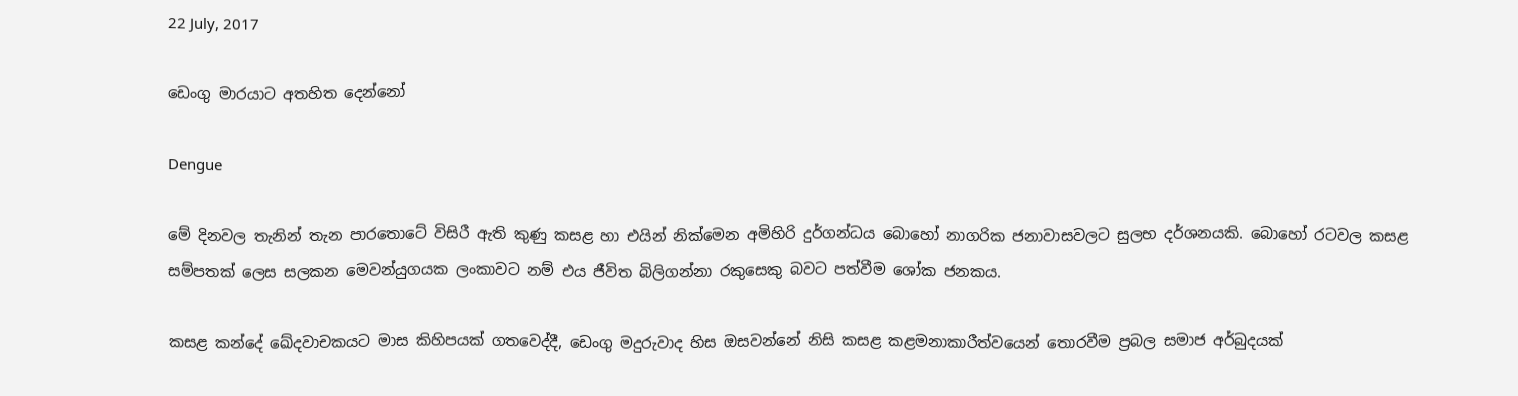22 July, 2017

ඩෙංගු මාරයාට අතහිත දෙන්නෝ

Dengue

මේ දිනවල තැනින් තැන පාරතොටේ විසිරී ඇති කුණු කසළ හා එයින් නික්මෙන අමිහිරි දුර්ගන්ධය බොහෝ නාගරික ජනාවාසවලට සුලභ දර්ශනයකි. බොහෝ රටවල කසළ සම්පතක් ලෙස සලකන මෙවන්යුගයක ලංකාවට නම් එය ජීවිත බිලිගන්නා රකුසෙකු බවට පත්වීම ශෝක ජනකය.

කසළ කන්දේ ඛේදවාචකයට මාස කිහිපයක් ගතවෙද්දී, ඩෙංගු මදුරුවාද හිස ඔසවන්නේ නිසි කසළ කළමනාකාරීත්වයෙන් තොරවීම ප්‍රබල සමාජ අර්බුදයක්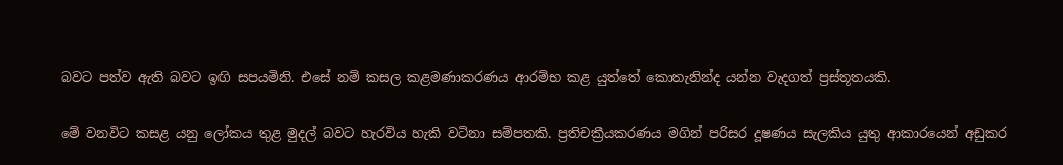බවට පත්ව ඇති බවට ඉඟි සපයමිනි. එසේ නම් කසල කළමණාකරණය ආරම්භ කළ යුත්තේ කොතැනින්ද යන්න වැදගත් ප්‍රස්තූතයකි.

මේ වනවිට කසළ යනු ලෝකය තුළ මුදල් බවට හැරවිය හැකි වටිනා සම්පතකි. ප්‍රතිචක්‍රීයකරණය මගින් පරිසර දූෂණය සැලකිය යුතු ආකාරයෙන් අඩුකර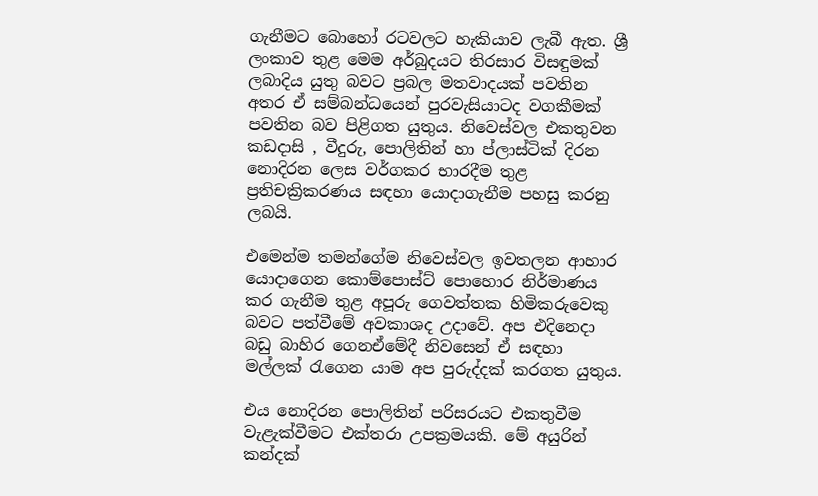ගැනීමට බොහෝ ‍රටවලට හැකියාව ලැබී ඇත. ශ්‍රී ලංකාව තුළ මෙම අර්බුදයට තිරසාර විසඳුමක් ලබාදිය යුතු බවට ප්‍රබල මතවාදයක් පවතින අතර ඒ සම්බන්ධයෙන් පුරවැසියාටද වගකීමක් පවතින බව පිළිගත යුතුය. නිවෙස්වල එකතුවන කඩදාසි , වීදුරු, පොලිතින් හා ප්ලාස්ටික් දිරන නොදිරන ලෙස වර්ගකර භාරදීම තුළ ප්‍රතිචක්‍රිකරණය සඳහා යොදාගැනීම පහසු කරනු ලබයි.

එමෙන්ම තමන්ගේම නිවෙස්වල ඉවතලන ආහාර යොදාගෙන කොම්පොස්ට් පොහොර නිර්මාණය කර ගැනීම තුළ අපූරු ගෙවත්තක හිමිකරුවෙකු බවට පත්වීමේ අවකාශද උදාවේ. අප එදිනෙදා බඩු බාහිර ගෙනඒමේදී නිවසෙන් ඒ සඳහා මල්ලක් රැගෙන යාම අප පුරුද්දක් කරගත යුතුය.

එය නොදිරන පොලිතින් පරිසරයට එකතුවීම වැළැක්වීමට එක්තරා උපක්‍රමයකි. මේ අයුරින් කන්දක්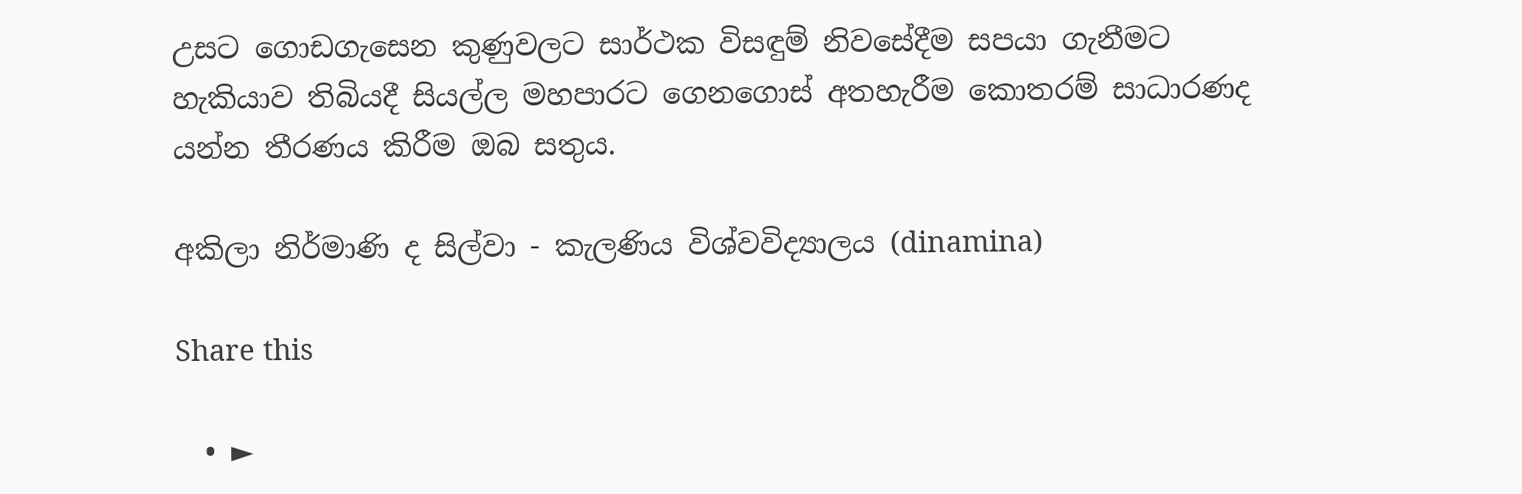උසට ගොඩගැසෙන කුණුවලට සාර්ථක විසඳුම් නිවසේදීම සපයා ගැනීමට හැකියාව තිබියදී සියල්ල මහපාරට ගෙනගොස් අතහැරීම කොතරම් සාධාරණද යන්න තීරණය කිරීම ඔබ සතුය.

අකිලා නිර්මාණි ද සිල්වා - කැලණිය විශ්වවිද්‍යාලය (dinamina)

Share this

  • ►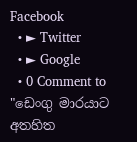Facebook
  • ► Twitter
  • ► Google
  • 0 Comment to "ඩෙංගු මාරයාට අතහිත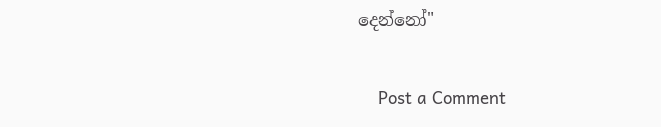දෙන්නෝ"

    Post a Comment